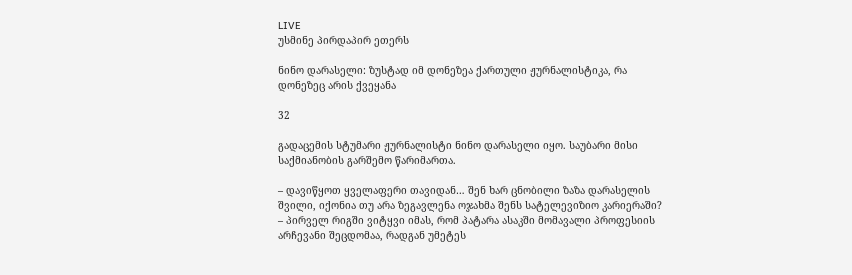LIVE
უსმინე პირდაპირ ეთერს

ნინო დარასელი: ზუსტად იმ დონეზეა ქართული ჟურნალისტიკა, რა დონეზეც არის ქვეყანა

32

გადაცემის სტუმარი ჟურნალისტი ნინო დარასელი იყო. საუბარი მისი საქმიანობის გარშემო წარიმართა.

– დავიწყოთ ყველაფერი თავიდან… შენ ხარ ცნობილი ზაზა დარასელის შვილი, იქონია თუ არა ზეგავლენა ოჯახმა შენს სატელევიზიო კარიერაში?
– პირველ რიგში ვიტყვი იმას, რომ პატარა ასაკში მომავალი პროფესიის არჩევანი შეცდომაა, რადგან უმეტეს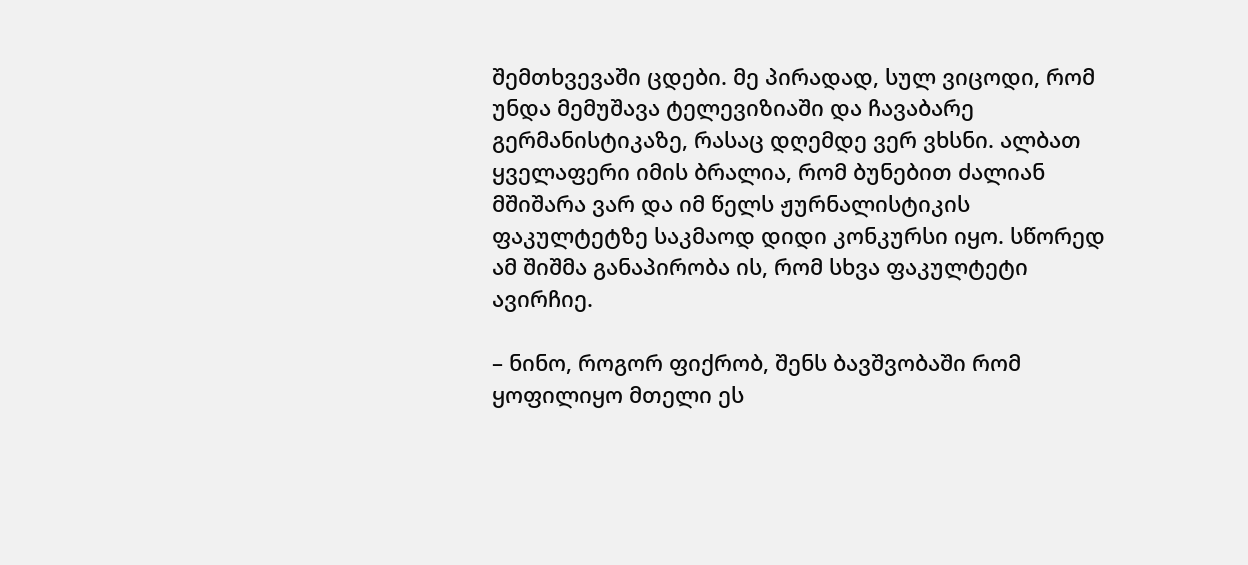შემთხვევაში ცდები. მე პირადად, სულ ვიცოდი, რომ უნდა მემუშავა ტელევიზიაში და ჩავაბარე გერმანისტიკაზე, რასაც დღემდე ვერ ვხსნი. ალბათ ყველაფერი იმის ბრალია, რომ ბუნებით ძალიან მშიშარა ვარ და იმ წელს ჟურნალისტიკის ფაკულტეტზე საკმაოდ დიდი კონკურსი იყო. სწორედ ამ შიშმა განაპირობა ის, რომ სხვა ფაკულტეტი ავირჩიე.

– ნინო, როგორ ფიქრობ, შენს ბავშვობაში რომ ყოფილიყო მთელი ეს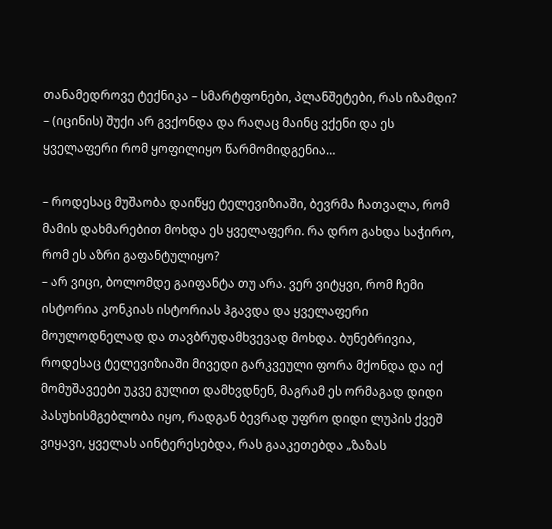თანამედროვე ტექნიკა – სმარტფონები, პლანშეტები, რას იზამდი?
– (იცინის) შუქი არ გვქონდა და რაღაც მაინც ვქენი და ეს ყველაფერი რომ ყოფილიყო წარმომიდგენია…

– როდესაც მუშაობა დაიწყე ტელევიზიაში, ბევრმა ჩათვალა, რომ მამის დახმარებით მოხდა ეს ყველაფერი. რა დრო გახდა საჭირო, რომ ეს აზრი გაფანტულიყო?
– არ ვიცი, ბოლომდე გაიფანტა თუ არა. ვერ ვიტყვი, რომ ჩემი ისტორია კონკიას ისტორიას ჰგავდა და ყველაფერი მოულოდნელად და თავბრუდამხვევად მოხდა. ბუნებრივია, როდესაც ტელევიზიაში მივედი გარკვეული ფორა მქონდა და იქ მომუშავეები უკვე გულით დამხვდნენ, მაგრამ ეს ორმაგად დიდი პასუხისმგებლობა იყო, რადგან ბევრად უფრო დიდი ლუპის ქვეშ ვიყავი, ყველას აინტერესებდა, რას გააკეთებდა „ზაზას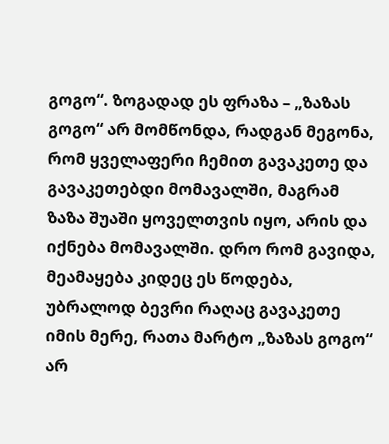გოგო“. ზოგადად ეს ფრაზა – „ზაზას გოგო“ არ მომწონდა, რადგან მეგონა, რომ ყველაფერი ჩემით გავაკეთე და გავაკეთებდი მომავალში, მაგრამ ზაზა შუაში ყოველთვის იყო, არის და იქნება მომავალში. დრო რომ გავიდა, მეამაყება კიდეც ეს წოდება, უბრალოდ ბევრი რაღაც გავაკეთე იმის მერე, რათა მარტო „ზაზას გოგო“ არ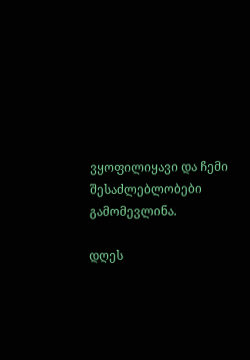ვყოფილიყავი და ჩემი შესაძლებლობები გამომევლინა.

დღეს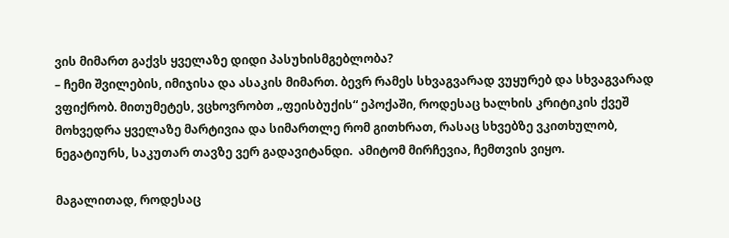ვის მიმართ გაქვს ყველაზე დიდი პასუხისმგებლობა?
– ჩემი შვილების, იმიჯისა და ასაკის მიმართ. ბევრ რამეს სხვაგვარად ვუყურებ და სხვაგვარად ვფიქრობ. მითუმეტეს, ვცხოვრობთ „ფეისბუქის“ ეპოქაში, როდესაც ხალხის კრიტიკის ქვეშ მოხვედრა ყველაზე მარტივია და სიმართლე რომ გითხრათ, რასაც სხვებზე ვკითხულობ, ნეგატიურს, საკუთარ თავზე ვერ გადავიტანდი.  ამიტომ მირჩევია, ჩემთვის ვიყო.

მაგალითად, როდესაც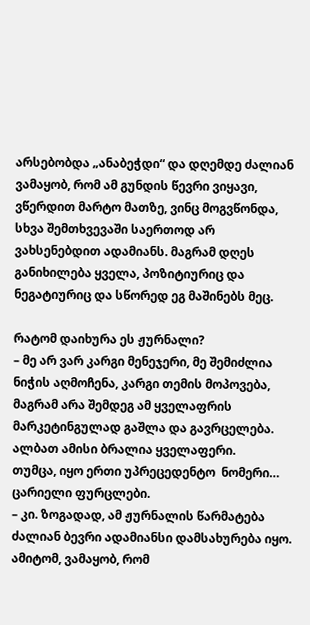არსებობდა „ანაბეჭდი“ და დღემდე ძალიან ვამაყობ, რომ ამ გუნდის წევრი ვიყავი, ვწერდით მარტო მათზე, ვინც მოგვწონდა, სხვა შემთხვევაში საერთოდ არ ვახსენებდით ადამიანს. მაგრამ დღეს განიხილება ყველა, პოზიტიურიც და ნეგატიურიც და სწორედ ეგ მაშინებს მეც.

რატომ დაიხურა ეს ჟურნალი?
– მე არ ვარ კარგი მენეჯერი, მე შემიძლია ნიჭის აღმოჩენა, კარგი თემის მოპოვება, მაგრამ არა შემდეგ ამ ყველაფრის მარკეტინგულად გაშლა და გავრცელება. ალბათ ამისი ბრალია ყველაფერი.
თუმცა, იყო ერთი უპრეცედენტო  ნომერი… ცარიელი ფურცლები.
– კი. ზოგადად, ამ ჟურნალის წარმატება ძალიან ბევრი ადამიანსი დამსახურება იყო. ამიტომ, ვამაყობ, რომ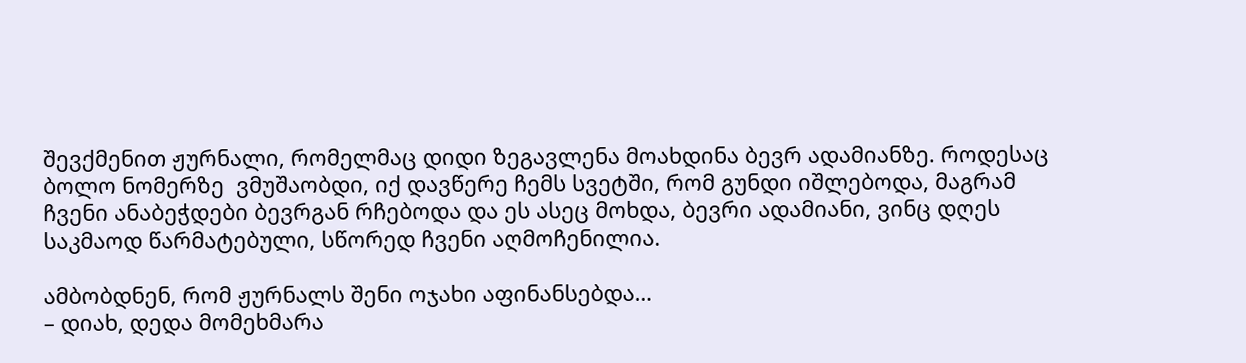შევქმენით ჟურნალი, რომელმაც დიდი ზეგავლენა მოახდინა ბევრ ადამიანზე. როდესაც ბოლო ნომერზე  ვმუშაობდი, იქ დავწერე ჩემს სვეტში, რომ გუნდი იშლებოდა, მაგრამ ჩვენი ანაბეჭდები ბევრგან რჩებოდა და ეს ასეც მოხდა, ბევრი ადამიანი, ვინც დღეს საკმაოდ წარმატებული, სწორედ ჩვენი აღმოჩენილია.

ამბობდნენ, რომ ჟურნალს შენი ოჯახი აფინანსებდა…
– დიახ, დედა მომეხმარა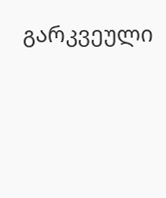გარკვეული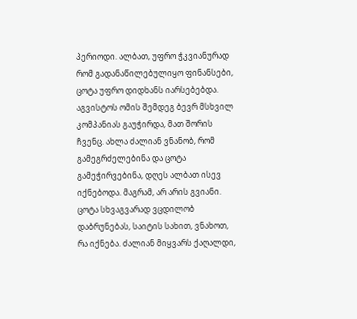პერიოდი. ალბათ, უფრო ჭკვიანურად რომ გადანაწილებულიყო ფინანსები, ცოტა უფრო დიდხანს იარსებებდა. აგვისტოს ომის შემდეგ ბევრ მსხვილ კომპანიას გაუჭირდა, მათ შორის ჩვენც. ახლა ძალიან ვნანობ, რომ გამეგრძელებინა და ცოტა გამეჭირვებინა, დღეს ალბათ ისევ იქნებოდა. მაგრამ, არ არის გვიანი. ცოტა სხვაგვარად ვცდილობ დაბრუნებას, საიტის სახით, ვნახოთ, რა იქნება. ძალიან მიყვარს ქაღალდი,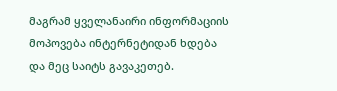მაგრამ ყველანაირი ინფორმაციის მოპოვება ინტერნეტიდან ხდება და მეც საიტს გავაკეთებ.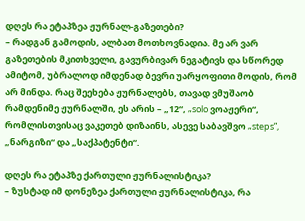დღეს რა ეტაპზეა ჟურნალ-გაზეთები?
– რადგან გამოდის, ალბათ მოთხოვნადია. მე არ ვარ გაზეთების მკითხველი, გავურბივარ ნეგატივს და სწორედ ამიტომ, უბრალოდ იმდენად ბევრი უარყოფითი მოდის, რომ არ მინდა. რაც შეეხება ჟურნალებს, თავად ვმუშაობ რამდენიმე ჟურნალში, ეს არის – „12“, „solo ვოაჟერი“, რომლისთვისაც ვაკეთებ დიზაინს, ასევე საბავშვო „steps”, „ნარგიზი“ და „საქპატენტი“.

დღეს რა ეტაპზე ქართული ჟურნალისტიკა?
– ზუსტად იმ დონეზეა ქართული ჟურნალისტიკა, რა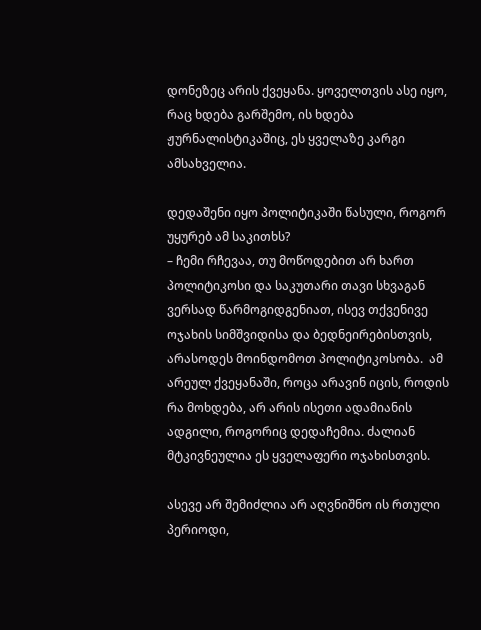დონეზეც არის ქვეყანა. ყოველთვის ასე იყო, რაც ხდება გარშემო, ის ხდება ჟურნალისტიკაშიც, ეს ყველაზე კარგი ამსახველია.

დედაშენი იყო პოლიტიკაში წასული, როგორ უყურებ ამ საკითხს?
– ჩემი რჩევაა, თუ მოწოდებით არ ხართ პოლიტიკოსი და საკუთარი თავი სხვაგან ვერსად წარმოგიდგენიათ, ისევ თქვენივე ოჯახის სიმშვიდისა და ბედნეირებისთვის, არასოდეს მოინდომოთ პოლიტიკოსობა.  ამ არეულ ქვეყანაში, როცა არავინ იცის, როდის რა მოხდება, არ არის ისეთი ადამიანის ადგილი, როგორიც დედაჩემია. ძალიან მტკივნეულია ეს ყველაფერი ოჯახისთვის.

ასევე არ შემიძლია არ აღვნიშნო ის რთული პერიოდი,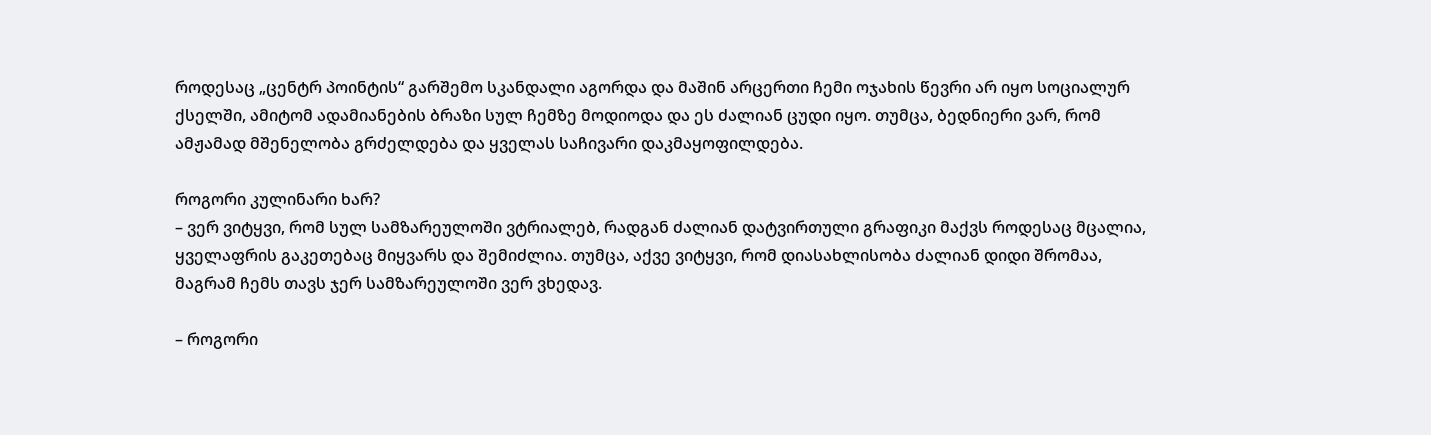როდესაც „ცენტრ პოინტის“ გარშემო სკანდალი აგორდა და მაშინ არცერთი ჩემი ოჯახის წევრი არ იყო სოციალურ ქსელში, ამიტომ ადამიანების ბრაზი სულ ჩემზე მოდიოდა და ეს ძალიან ცუდი იყო. თუმცა, ბედნიერი ვარ, რომ ამჟამად მშენელობა გრძელდება და ყველას საჩივარი დაკმაყოფილდება.

როგორი კულინარი ხარ?
– ვერ ვიტყვი, რომ სულ სამზარეულოში ვტრიალებ, რადგან ძალიან დატვირთული გრაფიკი მაქვს როდესაც მცალია, ყველაფრის გაკეთებაც მიყვარს და შემიძლია. თუმცა, აქვე ვიტყვი, რომ დიასახლისობა ძალიან დიდი შრომაა, მაგრამ ჩემს თავს ჯერ სამზარეულოში ვერ ვხედავ.

– როგორი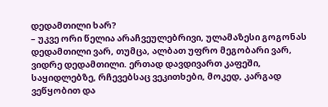დედამთილი ხარ?
– უკვე ორი წელია არაჩვეულებრივი, ულამაზესი გოგონას დედამთილი ვარ, თუმცა, ალბათ უფრო მეგობარი ვარ, ვიდრე დედამთილი. ერთად დავდივართ კაფეში, საყიდლებზე, რჩევებსაც ვეკითხები, მოკედ, კარგად ვეწყობით და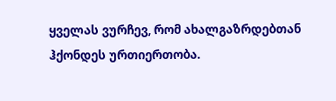ყველას ვურჩევ, რომ ახალგაზრდებთან ჰქონდეს ურთიერთობა.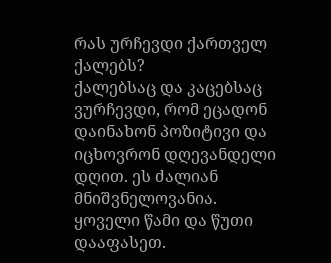რას ურჩევდი ქართველ ქალებს?
ქალებსაც და კაცებსაც ვურჩევდი, რომ ეცადონ დაინახონ პოზიტივი და იცხოვრონ დღევანდელი დღით. ეს ძალიან მნიშვნელოვანია. ყოველი წამი და წუთი დააფასეთ.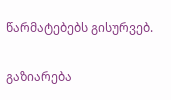წარმატებებს გისურვებ.

გაზიარება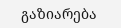გაზიარება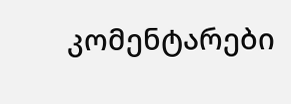კომენტარები